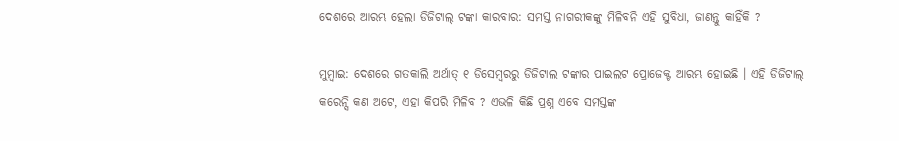ଦେଶରେ ଆରମ୍ଭ ହେଲା ଡିଜିଟାଲ୍ ଟଙ୍କା କାରବାର: ସମସ୍ତ ନାଗରୀକଙ୍କୁ ମିଳିବନି ଏହି ସୁବିଧା, ଜାଣନ୍ତୁ କାହିଁକି ?

ମୁମ୍ବାଇ: ଦେଶରେ ଗତକାଲି ଅର୍ଥାତ୍ ୧ ଡିସେମ୍ବରରୁ ଡିଜିଟାଲ ଟଙ୍କାର ପାଇଲଟ ପ୍ରୋଜେକ୍ଟ ଆରମ୍ଭ ହୋଇଛି । ଏହି ଡିଜିଟାଲ୍ କରେନ୍ସି କଣ ଅଟେ, ଏହା କିପରି ମିଳିବ ? ଏଭଳି କିଛି ପ୍ରଶ୍ନ ଏବେ ସମସ୍ତଙ୍କ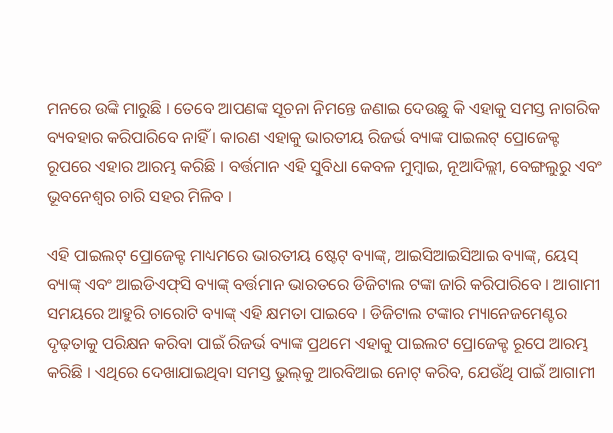ମନରେ ଉଙ୍କି ମାରୁଛି । ତେବେ ଆପଣଙ୍କ ସୂଚନା ନିମନ୍ତେ ଜଣାଇ ଦେଉଛୁ କି ଏହାକୁ ସମସ୍ତ ନାଗରିକ ବ୍ୟବହାର କରିପାରିବେ ନାହିଁ । କାରଣ ଏହାକୁ ଭାରତୀୟ ରିଜର୍ଭ ବ୍ୟାଙ୍କ ପାଇଲଟ୍ ପ୍ରୋଜେକ୍ଟ ରୂପରେ ଏହାର ଆରମ୍ଭ କରିଛି । ବର୍ତ୍ତମାନ ଏହି ସୁବିଧା କେବଳ ମୁମ୍ବାଇ, ନୂଆଦିଲ୍ଲୀ, ବେଙ୍ଗଲୁରୁ ଏବଂ ଭୂବନେଶ୍ୱର ଚାରି ସହର ମିଳିବ ।

ଏହି ପାଇଲଟ୍ ପ୍ରୋଜେକ୍ଟ ମାଧ୍ୟମରେ ଭାରତୀୟ ଷ୍ଟେଟ୍ ବ୍ୟାଙ୍କ୍‌, ଆଇସିଆଇସିଆଇ ବ୍ୟାଙ୍କ୍‌, ୟେସ୍ ବ୍ୟାଙ୍କ୍ ଏବଂ ଆଇଡିଏଫ୍‌ସି ବ୍ୟାଙ୍କ୍ ବର୍ତ୍ତମାନ ଭାରତରେ ଡିଜିଟାଲ ଟଙ୍କା ଜାରି କରିପାରିବେ । ଆଗାମୀ ସମୟରେ ଆହୁରି ଚାରୋଟି ବ୍ୟାଙ୍କ୍ ଏହି କ୍ଷମତା ପାଇବେ । ଡିଜିଟାଲ ଟଙ୍କାର ମ୍ୟାନେଜମେଣ୍ଟର ଦୃଢ଼ତାକୁ ପରିକ୍ଷନ କରିବା ପାଇଁ ରିଜର୍ଭ ବ୍ୟାଙ୍କ ପ୍ରଥମେ ଏହାକୁ ପାଇଲଟ ପ୍ରୋଜେକ୍ଟ ରୂପେ ଆରମ୍ଭ କରିଛି । ଏଥିରେ ଦେଖାଯାଇଥିବା ସମସ୍ତ ଭୁଲ୍‌କୁ ଆରବିଆଇ ନୋଟ୍ କରିବ, ଯେଉଁଥି ପାଇଁ ଆଗାମୀ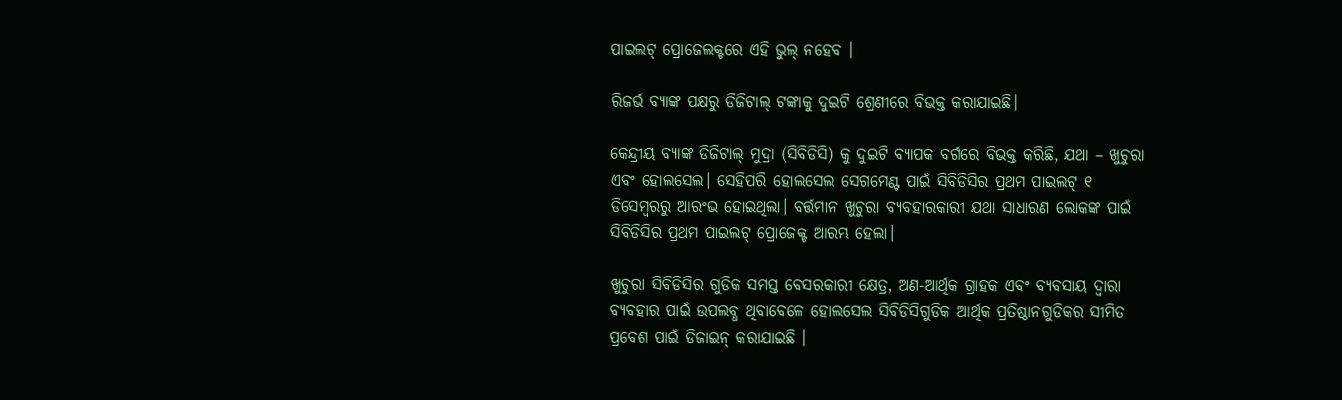ପାଇଲଟ୍ ପ୍ରୋଜେଲକ୍ଟରେ ଏହି ଭୁଲ୍ ନହେବ ।

ରିଜର୍ଭ ବ୍ୟାଙ୍କ ପକ୍ଷରୁ ଡିଜିଟାଲ୍ ଟଙ୍କାକୁ ଦୁଇଟି ଶ୍ରେଣୀରେ ବିଭକ୍ତ କରାଯାଇଛି।

କେନ୍ଦ୍ରୀୟ ବ୍ୟାଙ୍କ ଡିଜିଟାଲ୍ ମୁଦ୍ରା (ସିବିଡିସି) କୁ ଦୁଇଟି ବ୍ୟାପକ ବର୍ଗରେ ବିଭକ୍ତ କରିଛି, ଯଥା – ଖୁଚୁରା ଏବଂ ହୋଲସେଲ। ସେହିପରି ହୋଲସେଲ ସେଗମେଣ୍ଟ ପାଇଁ ସିବିଡିସିର ପ୍ରଥମ ପାଇଲଟ୍ ୧ ଡିସେମ୍ବରରୁ ଆରଂଭ ହୋଇଥିଲା। ବର୍ତ୍ତମାନ ଖୁଚୁରା ବ୍ୟବହାରକାରୀ ଯଥା ସାଧାରଣ ଲୋକଙ୍କ ପାଇଁ ସିବିଡିସିର ପ୍ରଥମ ପାଇଲଟ୍ ପ୍ରୋଜେକ୍ଟ ଆରମ୍ଭ ହେଲା।

ଖୁଚୁରା ସିବିଡିସିର ଗୁଡିକ ସମସ୍ତ ବେସରକାରୀ କ୍ଷେତ୍ର, ଅଣ-ଆର୍ଥିକ ଗ୍ରାହକ ଏବଂ ବ୍ୟବସାୟ ଦ୍ୱାରା ବ୍ୟବହାର ପାଇଁ ଉପଲବ୍ଧ ଥିବାବେଳେ ହୋଲସେଲ ସିବିଡିସିଗୁଡିକ ଆର୍ଥିକ ପ୍ରତିଷ୍ଠାନଗୁଡିକର ସୀମିତ ପ୍ରବେଶ ପାଇଁ ଡିଜାଇନ୍ କରାଯାଇଛି ।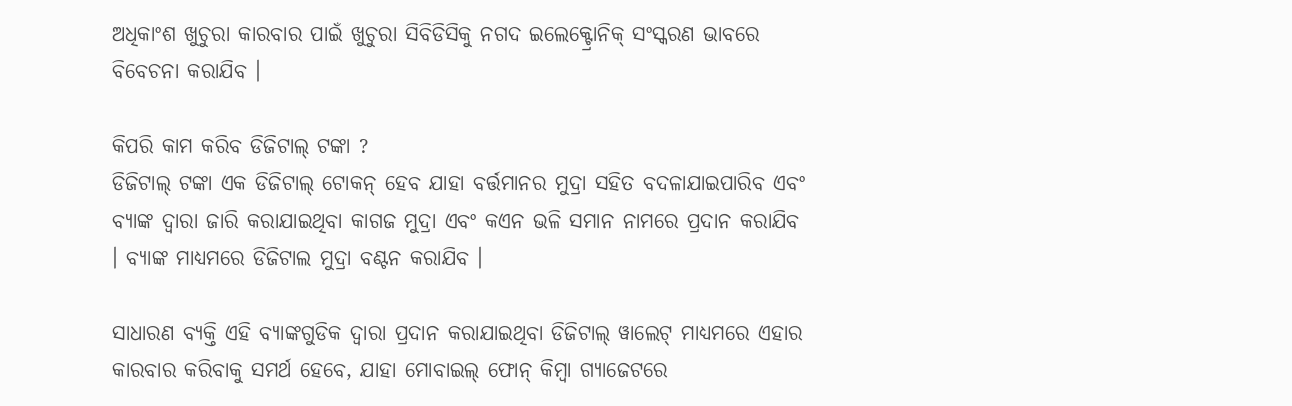ଅଧିକାଂଶ ଖୁଚୁରା କାରବାର ପାଇଁ ଖୁଚୁରା ସିବିଡିସିକୁ ନଗଦ ଇଲେକ୍ଟ୍ରୋନିକ୍ ସଂସ୍କରଣ ଭାବରେ ବିବେଚନା କରାଯିବ ।

କିପରି କାମ କରିବ ଡିଜିଟାଲ୍ ଟଙ୍କା ?
ଡିଜିଟାଲ୍ ଟଙ୍କା ଏକ ଡିଜିଟାଲ୍ ଟୋକନ୍ ହେବ ଯାହା ବର୍ତ୍ତମାନର ମୁଦ୍ରା ସହିତ ବଦଳାଯାଇପାରିବ ଏବଂ ବ୍ୟାଙ୍କ ଦ୍ୱାରା ଜାରି କରାଯାଇଥିବା କାଗଜ ମୁଦ୍ରା ଏବଂ କଏନ ଭଳି ସମାନ ନାମରେ ପ୍ରଦାନ କରାଯିବ । ବ୍ୟାଙ୍କ ମାଧ୍ୟମରେ ଡିଜିଟାଲ ମୁଦ୍ରା ବଣ୍ଟନ କରାଯିବ ।

ସାଧାରଣ ବ୍ୟକ୍ତି ଏହି ବ୍ୟାଙ୍କଗୁଡିକ ଦ୍ୱାରା ପ୍ରଦାନ କରାଯାଇଥିବା ଡିଜିଟାଲ୍ ୱାଲେଟ୍ ମାଧ୍ୟମରେ ଏହାର କାରବାର କରିବାକୁ ସମର୍ଥ ହେବେ, ଯାହା ମୋବାଇଲ୍ ଫୋନ୍ କିମ୍ବା ଗ୍ୟାଜେଟରେ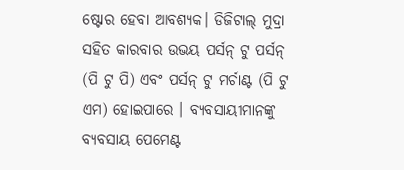ଷ୍ଟୋର ହେବା ଆବଶ୍ୟକ। ଡିଜିଟାଲ୍ ମୁଦ୍ରା ସହିତ କାରବାର ଉଭୟ ପର୍ସନ୍ ଟୁ ପର୍ସନ୍ (ପି ଟୁ ପି) ଏବଂ ପର୍ସନ୍ ଟୁ ମର୍ଚାଣ୍ଟ (ପି ଟୁ ଏମ) ହୋଇପାରେ । ବ୍ୟବସାୟୀମାନଙ୍କୁ ବ୍ୟବସାୟ ପେମେଣ୍ଟ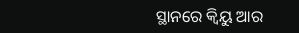ସ୍ଥାନରେ କ୍ୱିୟୁ ଆର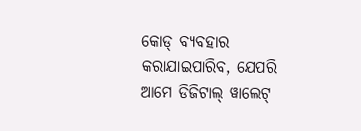କୋଡ୍ ବ୍ୟବହାର କରାଯାଇପାରିବ, ଯେପରି ଆମେ ଡିଜିଟାଲ୍ ୱାଲେଟ୍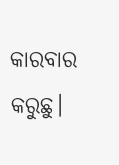କାରବାର କରୁଛୁ।